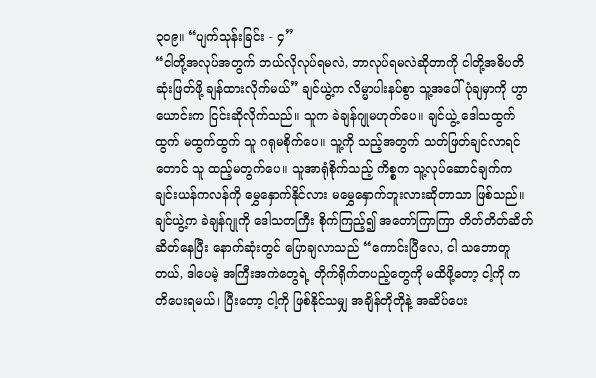၃၀၉။ “ပျက်သုန်းခြင်း - ၄”
“ငါတို့အလုပ်အတွက် ဘယ်လိုလုပ်ရမလဲ, ဘာလုပ်ရမလဲဆိုတာကို ငါတို့အဓိပတိ ဆုံးဖြတ်ဖို့ ချန်ထားလိုက်မယ်” ချင်ယွဲ့က လိမ္မာပါးနပ်စွာ သူ့အပေါ် ပုံချမှာကို ဟွာယောင်းက ငြင်းဆိုလိုက်သည်။ သူက ခဲချန်ဂျုမဟုတ်ပေ။ ချင်ယွဲ့ ဒေါသထွက်ထွက် မထွက်ထွက် သူ ဂရုမစိုက်ပေ။ သူ့ကို သည့်အတွက် သတ်ဖြတ်ချင်လာရင်တောင် သူ ထည့်မတွက်ပေ။ သူအာရုံစိုက်သည့် ကိစ္စက သူ့လုပ်ဆောင်ချက်က ချင်းယန်ကလန်ကို မွှေနှောက်နိုင်လား မမွှေနှောက်ဘူးလားဆိုတာသာ ဖြစ်သည်။
ချင်ယွဲ့က ခဲချန်ဂျုကို ဒေါသတကြီး စိုက်ကြည့်၍ အတော်ကြာကြာ တိတ်တိတ်ဆိတ်ဆိတ်နေပြီး နောက်ဆုံးတွင် ပြောချလာသည် “ကောင်းပြီလေ, ငါ သဘောတူတယ်, ဒါပေမဲ့ အကြီးအကဲတွေရဲ့ တိုက်ရိုက်တပည့်တွေကို မထိဖို့တော့ ငါ့ကို ကတိပေးရမယ်၊ ပြီးတော့ ငါ့ကို ဖြစ်နိုင်သမျှ အချိန်တိုတိုနဲ့ အဆိပ်ပေး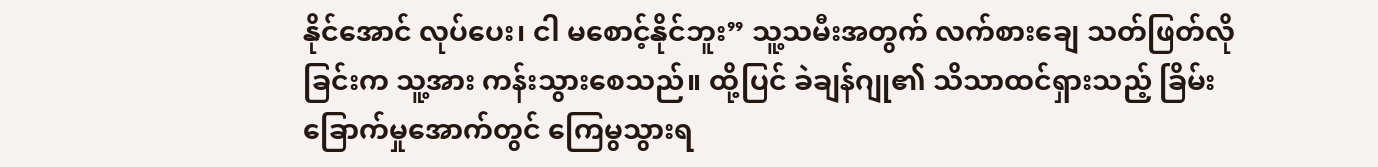နိုင်အောင် လုပ်ပေး၊ ငါ မစောင့်နိုင်ဘူး” သူ့သမီးအတွက် လက်စားချေ သတ်ဖြတ်လိုခြင်းက သူ့အား ကန်းသွားစေသည်။ ထို့ပြင် ခဲချန်ဂျု၏ သိသာထင်ရှားသည့် ခြိမ်းခြောက်မှုအောက်တွင် ကြေမွသွားရ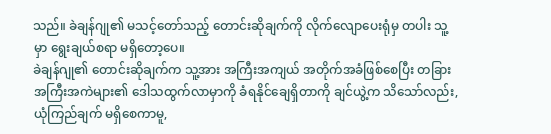သည်။ ခဲချန်ဂျု၏ မသင့်တော်သည့် တောင်းဆိုချက်ကို လိုက်လျောပေးရုံမှ တပါး သူ့မှာ ရွေးချယ်စရာ မရှိတော့ပေ။
ခဲချန်ဂျု၏ တောင်းဆိုချက်က သူ့အား အကြီးအကျယ် အတိုက်အခံဖြစ်စေပြီး တခြားအကြီးအကဲများ၏ ဒေါသထွက်လာမှာကို ခံရနိုင်ချေရှိတာကို ချင်ယွဲ့က သိသော်လည်း, ယုံကြည်ချက် မရှိစေကာမူ,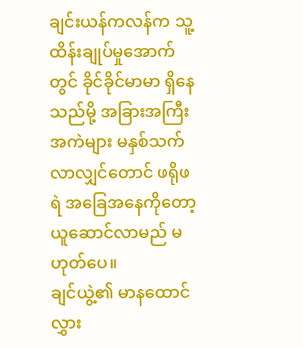ချင်းယန်ကလန်က သူ့ထိန်းချုပ်မှုအောက်တွင် ခိုင်ခိုင်မာမာ ရှိနေသည်မို့ အခြားအကြီးအကဲများ မနှစ်သက်လာလျှင်တောင် ဖရိုဖရဲ အခြေအနေကိုတော့ ယူဆောင်လာမည် မဟုတ်ပေ။
ချင်ယွဲ့၏ မာနထောင်လွှား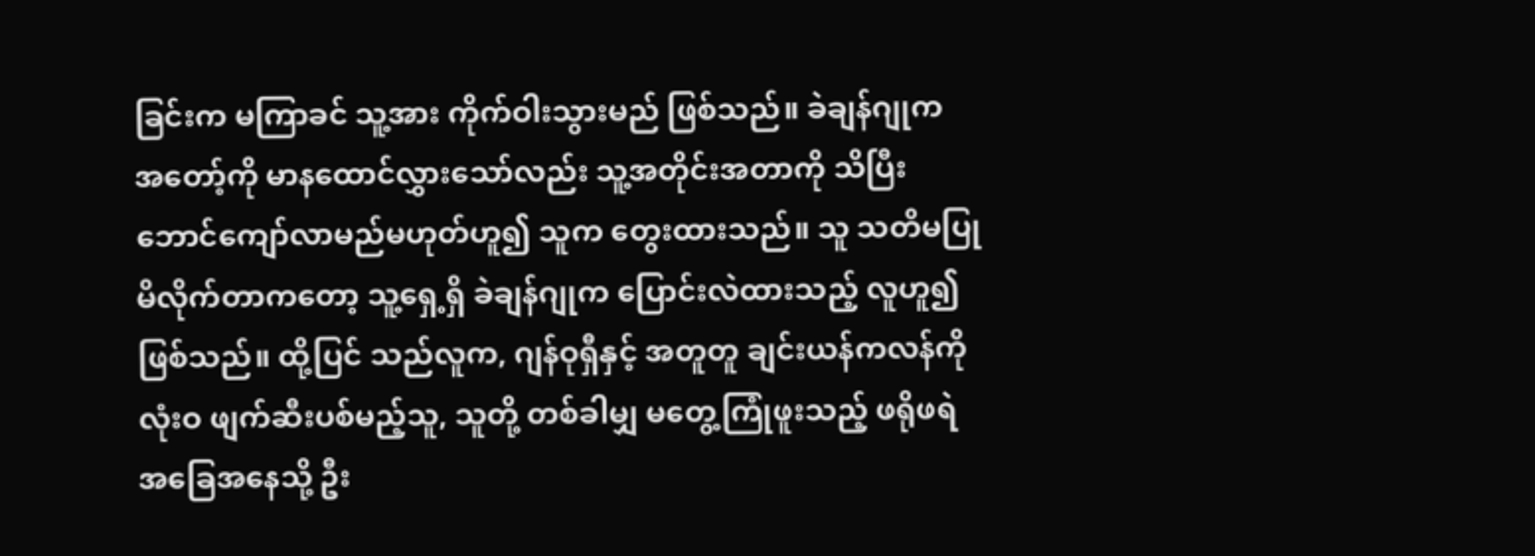ခြင်းက မကြာခင် သူ့အား ကိုက်ဝါးသွားမည် ဖြစ်သည်။ ခဲချန်ဂျုက အတော့်ကို မာနထောင်လွှားသော်လည်း သူ့အတိုင်းအတာကို သိပြီး ဘောင်ကျော်လာမည်မဟုတ်ဟူ၍ သူက တွေးထားသည်။ သူ သတိမပြုမိလိုက်တာကတော့ သူ့ရှေ့ရှိ ခဲချန်ဂျုက ပြောင်းလဲထားသည့် လူဟူ၍ ဖြစ်သည်။ ထို့ပြင် သည်လူက, ဂျန်ဝုရှီနှင့် အတူတူ ချင်းယန်ကလန်ကို လုံးဝ ဖျက်ဆီးပစ်မည့်သူ, သူတို့ တစ်ခါမျှ မတွေ့ကြုံဖူးသည့် ဖရိုဖရဲအခြေအနေသို့ ဦး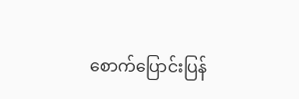စောက်ပြောင်းပြန်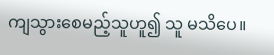ကျသွားစေမည့်သူဟူ၍ သူ မသိပေ။